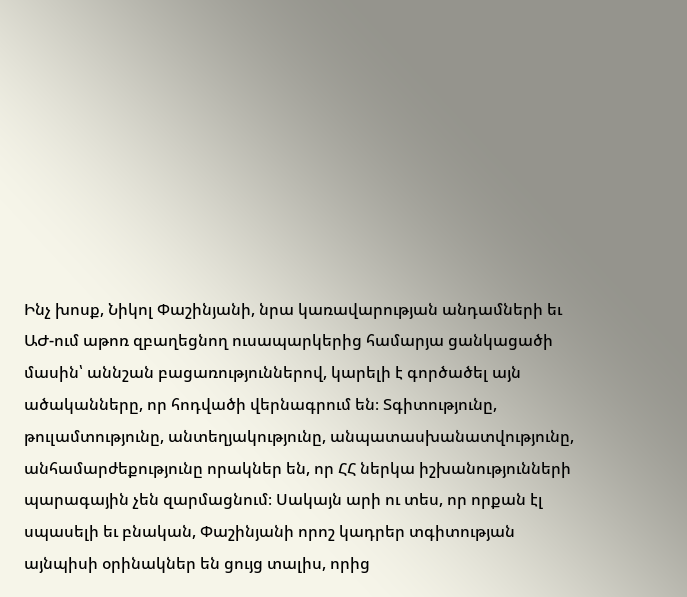Ինչ խոսք, Նիկոլ Փաշինյանի, նրա կառավարության անդամների եւ ԱԺ-ում աթոռ զբաղեցնող ուսապարկերից համարյա ցանկացածի մասին՝ աննշան բացառություններով, կարելի է գործածել այն ածականները, որ հոդվածի վերնագրում են։ Տգիտությունը, թուլամտությունը, անտեղյակությունը, անպատասխանատվությունը, անհամարժեքությունը որակներ են, որ ՀՀ ներկա իշխանությունների պարագային չեն զարմացնում։ Սակայն արի ու տես, որ որքան էլ սպասելի եւ բնական, Փաշինյանի որոշ կադրեր տգիտության այնպիսի օրինակներ են ցույց տալիս, որից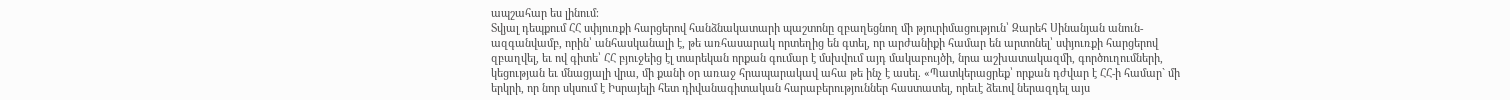ապշահար ես լինում։
Տվյալ դեպքում ՀՀ սփյուռքի հարցերով հանձնակատարի պաշտոնը զբաղեցնող մի թյուրիմացություն՝ Զարեհ Սինանյան անուն-ազգանվամբ, որին՝ անհասկանալի է, թե առհասարակ որտեղից են գտել, որ արժանիքի համար են արտոնել՝ սփյուռքի հարցերով զբաղվել, եւ ով գիտե՝ ՀՀ բյուջեից էլ տարեկան որքան գումար է մսխվում այդ մակաբույծի, նրա աշխատակազմի, գործուղումների, կեցության եւ մնացյալի վրա, մի քանի օր առաջ հրապարակավ ահա թե ինչ է ասել. «Պատկերացրեք՝ որքան դժվար է ՀՀ-ի համար` մի երկրի, որ նոր սկսում է Իսրայելի հետ դիվանագիտական հարաբերություններ հաստատել, որեւէ ձեւով ներազդել այս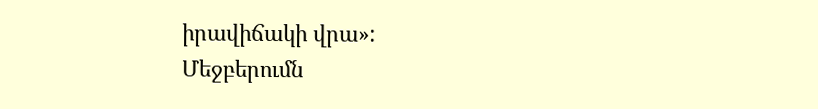իրավիճակի վրա»:
Մեջբերումն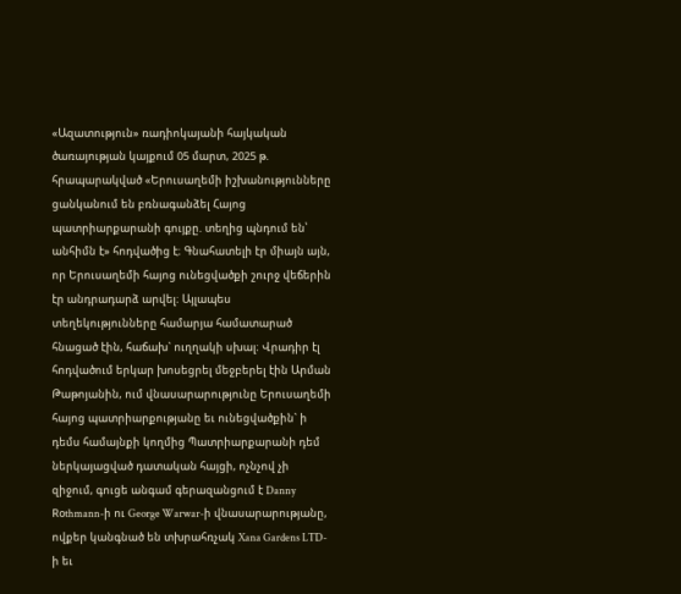«Ազատություն» ռադիոկայանի հայկական ծառայության կայքում 05 մարտ, 2025 թ. հրապարակված «Երուսաղեմի իշխանությունները ցանկանում են բռնագանձել Հայոց պատրիարքարանի գույքը. տեղից պնդում են՝ անհիմն է» հոդվածից է։ Գնահատելի էր միայն այն, որ Երուսաղեմի հայոց ունեցվածքի շուրջ վեճերին էր անդրադարձ արվել։ Այլապես տեղեկությունները համարյա համատարած հնացած էին, հաճախ` ուղղակի սխալ։ Վրադիր էլ հոդվածում երկար խոսեցրել մեջբերել էին Արման Թաթոյանին, ում վնասարարությունը Երուսաղեմի հայոց պատրիարքությանը եւ ունեցվածքին` ի դեմս համայնքի կողմից Պատրիարքարանի դեմ ներկայացված դատական հայցի, ոչնչով չի զիջում, գուցե անգամ գերազանցում է Danny Rօthmann-ի ու George Warwar-ի վնասարարությանը, ովքեր կանգնած են տխրահռչակ Xana Gardens LTD-ի եւ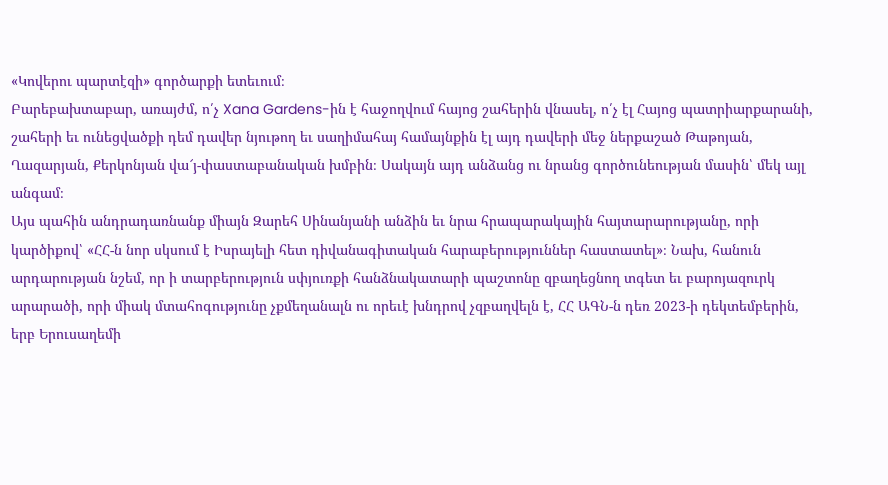«Կովերու պարտէզի» գործարքի ետեւում։
Բարեբախտաբար, առայժմ, ո՛չ Xana Gardens-ին է հաջողվում հայոց շահերին վնասել, ո՛չ էլ Հայոց պատրիարքարանի, շահերի եւ ունեցվածքի դեմ դավեր նյութող եւ սաղիմահայ համայնքին էլ այդ դավերի մեջ ներքաշած Թաթոյան, Ղազարյան, Քերկոնյան վա՜յ-փաստաբանական խմբին։ Սակայն այդ անձանց ու նրանց գործունեության մասին՝ մեկ այլ անգամ։
Այս պահին անդրադառնանք միայն Զարեհ Սինանյանի անձին եւ նրա հրապարակային հայտարարությանը, որի կարծիքով՝ «ՀՀ-ն նոր սկսում է Իսրայելի հետ դիվանագիտական հարաբերություններ հաստատել»։ Նախ, հանուն արդարության նշեմ, որ ի տարբերություն սփյուռքի հանձնակատարի պաշտոնը զբաղեցնող տգետ եւ բարոյազուրկ արարածի, որի միակ մտահոգությունը չքմեղանալն ու որեւէ խնդրով չզբաղվելն է, ՀՀ ԱԳՆ-ն դեռ 2023-ի դեկտեմբերին, երբ Երուսաղեմի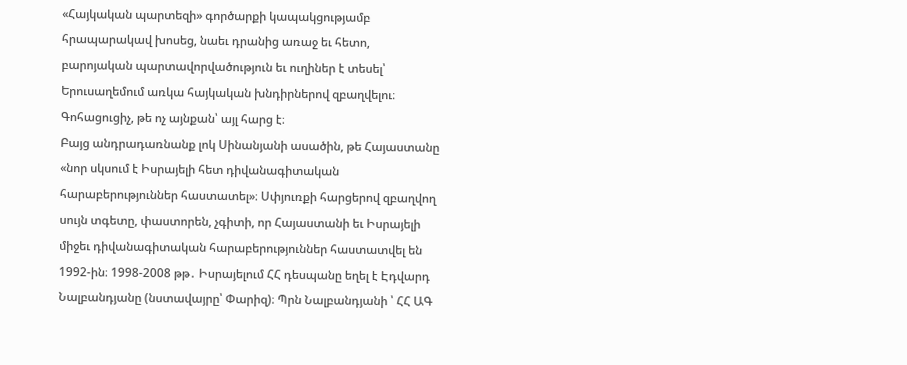«Հայկական պարտեզի» գործարքի կապակցությամբ հրապարակավ խոսեց, նաեւ դրանից առաջ եւ հետո, բարոյական պարտավորվածություն եւ ուղիներ է տեսել՝ Երուսաղեմում առկա հայկական խնդիրներով զբաղվելու։ Գոհացուցիչ, թե ոչ այնքան՝ այլ հարց է։
Բայց անդրադառնանք լոկ Սինանյանի ասածին, թե Հայաստանը «նոր սկսում է Իսրայելի հետ դիվանագիտական հարաբերություններ հաստատել»։ Սփյուռքի հարցերով զբաղվող սույն տգետը, փաստորեն, չգիտի, որ Հայաստանի եւ Իսրայելի միջեւ դիվանագիտական հարաբերություններ հաստատվել են 1992-ին։ 1998-2008 թթ․ Իսրայելում ՀՀ դեսպանը եղել է Էդվարդ Նալբանդյանը (նստավայրը՝ Փարիզ)։ Պրն Նալբանդյանի ՝ ՀՀ ԱԳ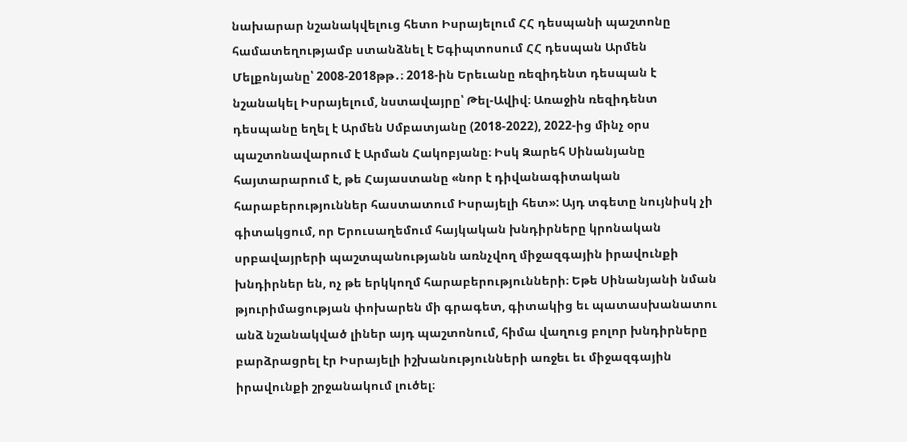նախարար նշանակվելուց հետո Իսրայելում ՀՀ դեսպանի պաշտոնը համատեղությամբ ստանձնել է Եգիպտոսում ՀՀ դեսպան Արմեն Մելքոնյանը՝ 2008-2018թթ․։ 2018-ին Երեւանը ռեզիդենտ դեսպան է նշանակել Իսրայելում, նստավայրը՝ Թել-Ավիվ։ Առաջին ռեզիդենտ դեսպանը եղել է Արմեն Սմբատյանը (2018-2022), 2022-ից մինչ օրս պաշտոնավարում է Արման Հակոբյանը։ Իսկ Զարեհ Սինանյանը հայտարարում է, թե Հայաստանը «նոր է դիվանագիտական հարաբերություններ հաստատում Իսրայելի հետ»: Այդ տգետը նույնիսկ չի գիտակցում, որ Երուսաղեմում հայկական խնդիրները կրոնական սրբավայրերի պաշտպանությանն առնչվող միջազգային իրավունքի խնդիրներ են, ոչ թե երկկողմ հարաբերությունների։ Եթե Սինանյանի նման թյուրիմացության փոխարեն մի գրագետ, գիտակից եւ պատասխանատու անձ նշանակված լիներ այդ պաշտոնում, հիմա վաղուց բոլոր խնդիրները բարձրացրել էր Իսրայելի իշխանությունների առջեւ եւ միջազգային իրավունքի շրջանակում լուծել։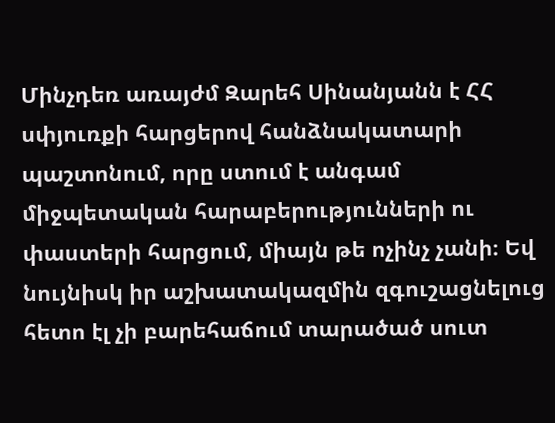Մինչդեռ առայժմ Զարեհ Սինանյանն է ՀՀ սփյուռքի հարցերով հանձնակատարի պաշտոնում, որը ստում է անգամ միջպետական հարաբերությունների ու փաստերի հարցում, միայն թե ոչինչ չանի։ Եվ նույնիսկ իր աշխատակազմին զգուշացնելուց հետո էլ չի բարեհաճում տարածած սուտ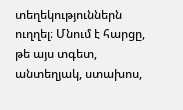տեղեկություններն ուղղել։ Մնում է հարցը, թե այս տգետ, անտեղյակ, ստախոս,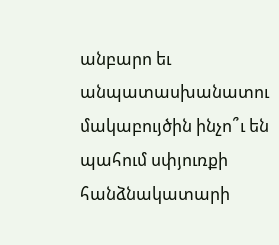անբարո եւ անպատասխանատու մակաբույծին ինչո՞ւ են պահում սփյուռքի հանձնակատարի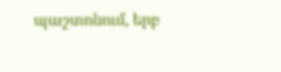պաշտոնում, երբ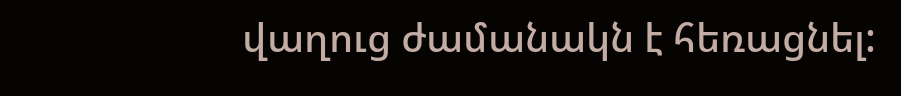վաղուց ժամանակն է հեռացնել: